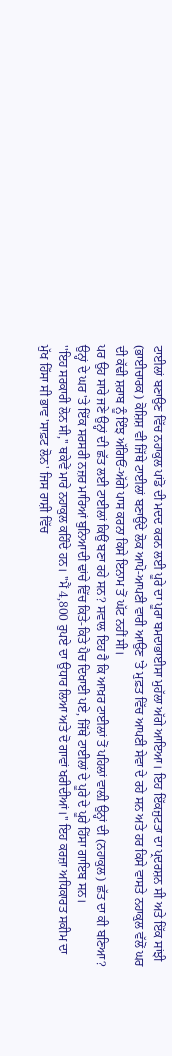ਟਾਈਲਾਂ ਬਣਾਉਣ ਵਿੱਚ ਨਹਾਕੁਲ ਪਾਂਡੋ ਦੀ ਮਦਦ ਕਰਨ ਲਈ ਪੂਰੇ ਦਾ ਪੂਰਾ ਬਮਦਾਭਾਈਸਾ ਮੁਹੱਲਾ ਅੱਗੇ ਆਇਆ। ਇਹ ਇੱਕਜੁਟਤਾ ਦਾ ਪ੍ਰਦਰਸ਼ਨ ਸੀ ਅਤੇ ਇੱਕ ਸਾਂਝੀ (ਭਾਈਚਾਰਕ) ਕੋਸ਼ਿਸ਼ ਵੀ ਜਿੱਥੇ ਟਾਈਲਾਂ ਬਣਾਉਂਦੇ ਲੋਕ ਆਪੋ-ਆਪਣੀ ਵਾਰੀ ਆਉਣ 'ਤੇ ਮੁਫ਼ਤ ਵਿੱਚ ਆਪਣੀ ਸੇਵਾ ਦੇ ਰਹੇ ਸਨ ਅਤੇ ਹਰ ਕਿਸੇ ਵਾਸਤੇ ਨਹਾਕੁਲ ਵੱਲੋਂ ਘਰ ਦੀ ਕੱਢੀ ਸ਼ਰਾਬ ਨੂੰ ਇੰਝ ਅੱਗਿਓਂ-ਅੱਗੇ ਪਾਸ ਕਰਨਾ ਕਿਸੇ ਇਨਾਮ ਤੋਂ ਘੱਟ ਨਹੀਂ ਸੀ।
ਪਰ ਉਹ ਸਾਰੇ ਜਣੇ ਉਨ੍ਹਾਂ ਦੀ ਛੱਤ ਲਈ ਟਾਈਲਾਂ ਕਿਉਂ ਬਣਾ ਰਹੇ ਸਨ? ਸਵਾਲ ਇਹ ਹੈ ਕਿ ਆਖ਼ਰ ਟਾਈਲਾਂ ਤੋਂ ਪਹਿਲਾਂ ਵਾਲ਼ੀ ਉਨ੍ਹਾਂ ਦੀ (ਨਹਾਕੁਲ) ਛੱਤ ਦਾ ਕੀ ਬਣਿਆ? ਉਨ੍ਹਾਂ ਦੇ ਘਰ 'ਤੇ ਇੱਕ ਸਰਸਰੀ ਨਜ਼ਰ ਮਾਰਿਆਂ ਬੁਨਿਆਦੀ ਢਾਂਚੇ ਵਿੱਚ ਕਿਤੇ-ਕਿਤੇ ਪੈਚ ਦਿਖਾਈ ਪਏ, ਜਿੱਥੇ ਟਾਈਲਾਂ ਦੇ ਪੂਰੇ ਦੇ ਪੂਰੇ ਹਿੱਸਾ ਗਾਇਬ ਸਨ।
''ਇਹ ਸਰਕਾਰੀ ਲੋਨ ਸੀ,'' ਥਕੇਵੇਂ ਮਾਰੇ ਨਹਾਕੁਲ ਕਹਿੰਦੇ ਹਨ। ''ਮੈਂ 4,800 ਰੁਪਏ ਦਾ ਉਧਾਰ ਲਿਆ ਅਤੇ ਦੋ ਗਾਵਾਂ ਖਰੀਦੀਆਂ।'' ਇਹ ਕਰਜ਼ਾ ਅਧਿਕਾਰਤ ਸਕੀਮ ਦਾ ਮੁੱਖ ਹਿੱਸਾ ਸੀ ਭਾਵ 'ਸਾਫ਼ਟ ਲੋਨ' ਜਿਸ ਰਾਸ਼ੀ ਵਿੱਚ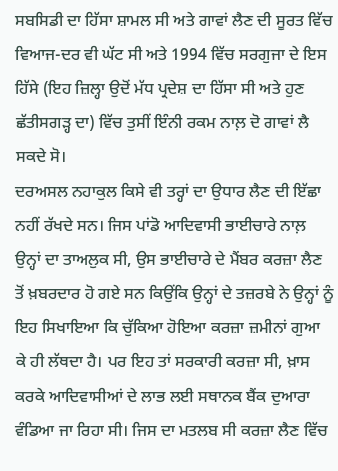ਸਬਸਿਡੀ ਦਾ ਹਿੱਸਾ ਸ਼ਾਮਲ ਸੀ ਅਤੇ ਗਾਵਾਂ ਲੈਣ ਦੀ ਸੂਰਤ ਵਿੱਚ ਵਿਆਜ-ਦਰ ਵੀ ਘੱਟ ਸੀ ਅਤੇ 1994 ਵਿੱਚ ਸਰਗੁਜਾ ਦੇ ਇਸ ਹਿੱਸੇ (ਇਹ ਜ਼ਿਲ੍ਹਾ ਉਦੋਂ ਮੱਧ ਪ੍ਰਦੇਸ਼ ਦਾ ਹਿੱਸਾ ਸੀ ਅਤੇ ਹੁਣ ਛੱਤੀਸਗੜ੍ਹ ਦਾ) ਵਿੱਚ ਤੁਸੀਂ ਇੰਨੀ ਰਕਮ ਨਾਲ਼ ਦੋ ਗਾਵਾਂ ਲੈ ਸਕਦੇ ਸੋ।
ਦਰਅਸਲ ਨਹਾਕੁਲ ਕਿਸੇ ਵੀ ਤਰ੍ਹਾਂ ਦਾ ਉਧਾਰ ਲੈਣ ਦੀ ਇੱਛਾ ਨਹੀਂ ਰੱਖਦੇ ਸਨ। ਜਿਸ ਪਾਂਡੋ ਆਦਿਵਾਸੀ ਭਾਈਚਾਰੇ ਨਾਲ਼ ਉਨ੍ਹਾਂ ਦਾ ਤਾਅਲੁਕ ਸੀ, ਉਸ ਭਾਈਚਾਰੇ ਦੇ ਮੈਂਬਰ ਕਰਜ਼ਾ ਲੈਣ ਤੋਂ ਖ਼ਬਰਦਾਰ ਹੋ ਗਏ ਸਨ ਕਿਉਂਕਿ ਉਨ੍ਹਾਂ ਦੇ ਤਜ਼ਰਬੇ ਨੇ ਉਨ੍ਹਾਂ ਨੂੰ ਇਹ ਸਿਖਾਇਆ ਕਿ ਚੁੱਕਿਆ ਹੋਇਆ ਕਰਜ਼ਾ ਜ਼ਮੀਨਾਂ ਗੁਆ ਕੇ ਹੀ ਲੱਥਦਾ ਹੈ। ਪਰ ਇਹ ਤਾਂ ਸਰਕਾਰੀ ਕਰਜ਼ਾ ਸੀ, ਖ਼ਾਸ ਕਰਕੇ ਆਦਿਵਾਸੀਆਂ ਦੇ ਲਾਭ ਲਈ ਸਥਾਨਕ ਬੈਂਕ ਦੁਆਰਾ ਵੰਡਿਆ ਜਾ ਰਿਹਾ ਸੀ। ਜਿਸ ਦਾ ਮਤਲਬ ਸੀ ਕਰਜ਼ਾ ਲੈਣ ਵਿੱਚ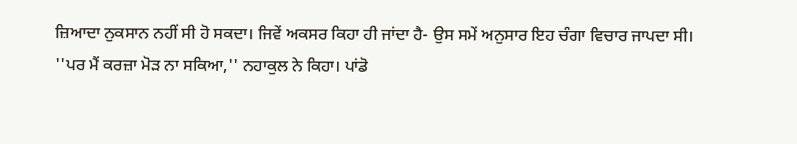ਜ਼ਿਆਦਾ ਨੁਕਸਾਨ ਨਹੀਂ ਸੀ ਹੋ ਸਕਦਾ। ਜਿਵੇਂ ਅਕਸਰ ਕਿਹਾ ਹੀ ਜਾਂਦਾ ਹੈ- ਉਸ ਸਮੇਂ ਅਨੁਸਾਰ ਇਹ ਚੰਗਾ ਵਿਚਾਰ ਜਾਪਦਾ ਸੀ।
''ਪਰ ਮੈਂ ਕਰਜ਼ਾ ਮੋੜ ਨਾ ਸਕਿਆ,'' ਨਹਾਕੁਲ ਨੇ ਕਿਹਾ। ਪਾਂਡੋ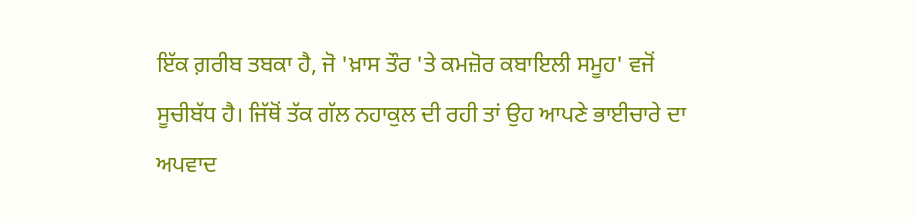ਇੱਕ ਗ਼ਰੀਬ ਤਬਕਾ ਹੈ, ਜੋ 'ਖ਼ਾਸ ਤੌਰ 'ਤੇ ਕਮਜ਼ੋਰ ਕਬਾਇਲੀ ਸਮੂਹ' ਵਜੋਂ ਸੂਚੀਬੱਧ ਹੈ। ਜਿੱਥੋਂ ਤੱਕ ਗੱਲ ਨਹਾਕੁਲ ਦੀ ਰਹੀ ਤਾਂ ਉਹ ਆਪਣੇ ਭਾਈਚਾਰੇ ਦਾ ਅਪਵਾਦ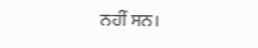ਨਹੀਂ ਸਨ।